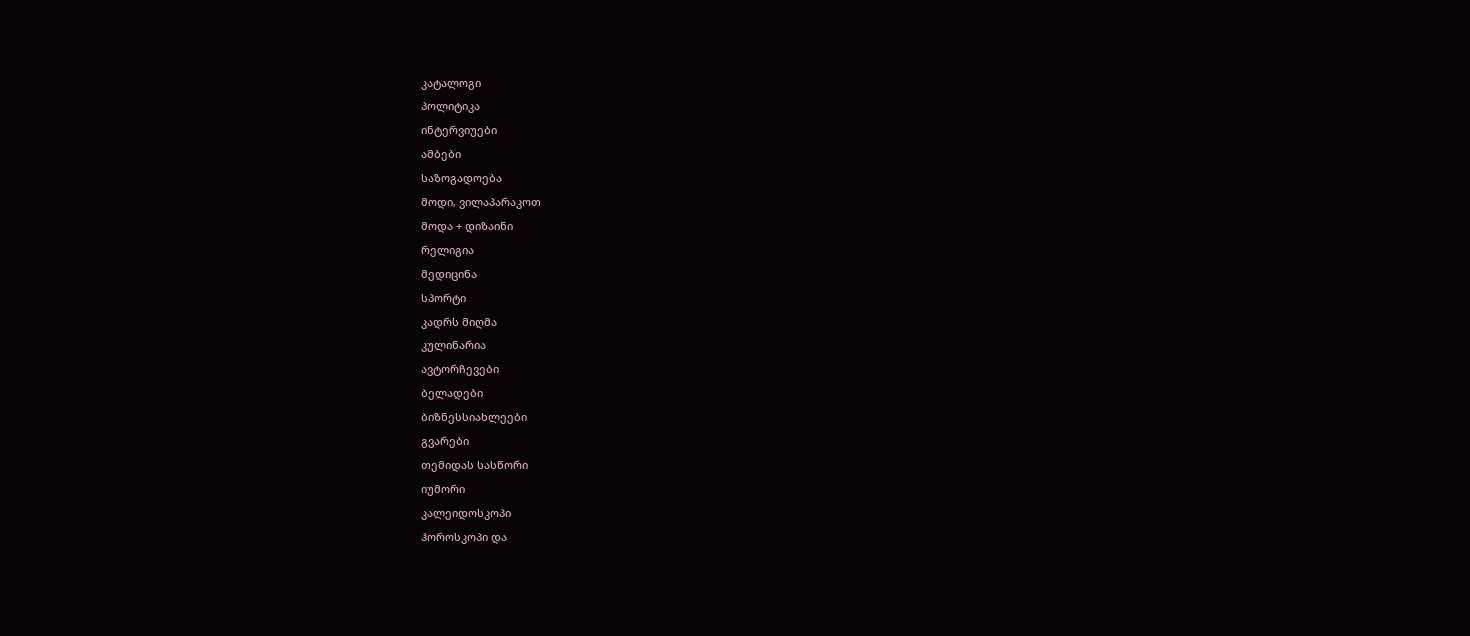კატალოგი
პოლიტიკა
ინტერვიუები
ამბები
საზოგადოება
მოდი, ვილაპარაკოთ
მოდა + დიზაინი
რელიგია
მედიცინა
სპორტი
კადრს მიღმა
კულინარია
ავტორჩევები
ბელადები
ბიზნესსიახლეები
გვარები
თემიდას სასწორი
იუმორი
კალეიდოსკოპი
ჰოროსკოპი და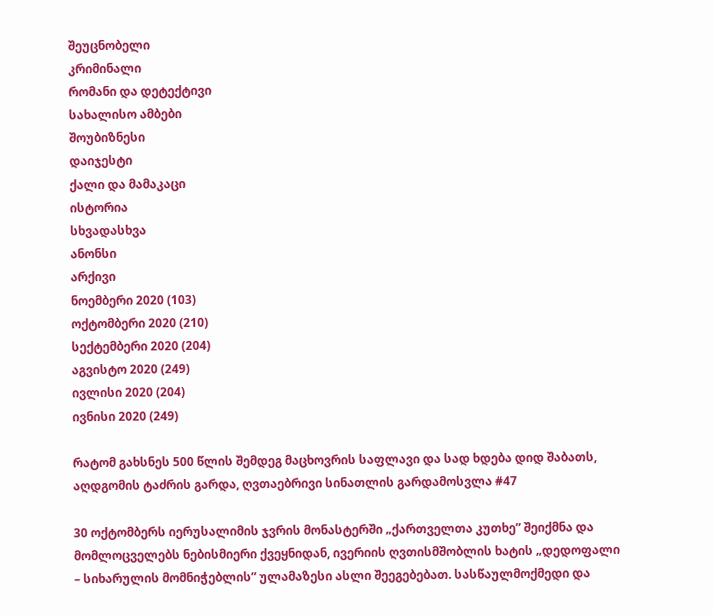შეუცნობელი
კრიმინალი
რომანი და დეტექტივი
სახალისო ამბები
შოუბიზნესი
დაიჯესტი
ქალი და მამაკაცი
ისტორია
სხვადასხვა
ანონსი
არქივი
ნოემბერი 2020 (103)
ოქტომბერი 2020 (210)
სექტემბერი 2020 (204)
აგვისტო 2020 (249)
ივლისი 2020 (204)
ივნისი 2020 (249)

რატომ გახსნეს 500 წლის შემდეგ მაცხოვრის საფლავი და სად ხდება დიდ შაბათს, აღდგომის ტაძრის გარდა, ღვთაებრივი სინათლის გარდამოსვლა #47

30 ოქტომბერს იერუსალიმის ჯვრის მონასტერში „ქართველთა კუთხე” შეიქმნა და მომლოცველებს ნებისმიერი ქვეყნიდან, ივერიის ღვთისმშობლის ხატის „დედოფალი – სიხარულის მომნიჭებლის” ულამაზესი ასლი შეეგებებათ. სასწაულმოქმედი და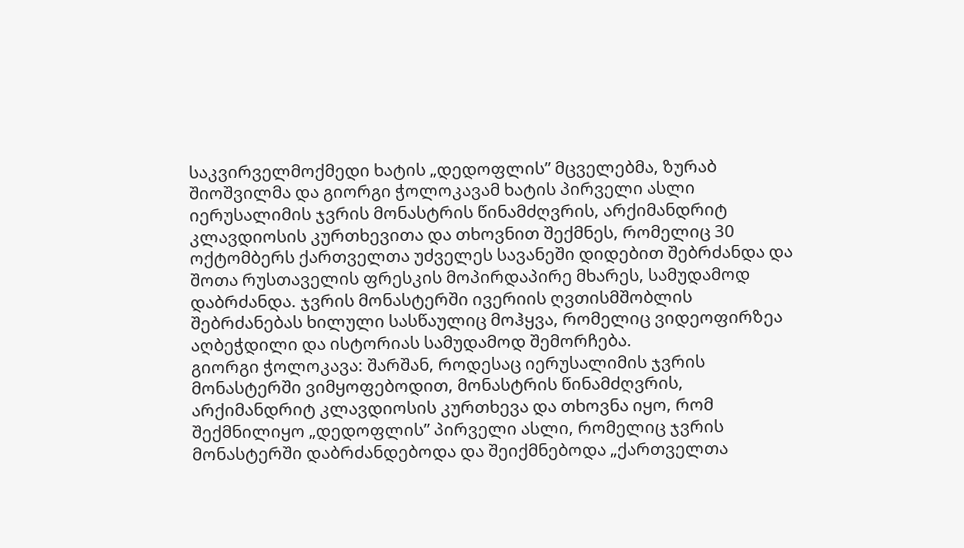საკვირველმოქმედი ხატის „დედოფლის” მცველებმა, ზურაბ შიოშვილმა და გიორგი ჭოლოკავამ ხატის პირველი ასლი იერუსალიმის ჯვრის მონასტრის წინამძღვრის, არქიმანდრიტ კლავდიოსის კურთხევითა და თხოვნით შექმნეს, რომელიც 30 ოქტომბერს ქართველთა უძველეს სავანეში დიდებით შებრძანდა და შოთა რუსთაველის ფრესკის მოპირდაპირე მხარეს, სამუდამოდ დაბრძანდა. ჯვრის მონასტერში ივერიის ღვთისმშობლის შებრძანებას ხილული სასწაულიც მოჰყვა, რომელიც ვიდეოფირზეა აღბეჭდილი და ისტორიას სამუდამოდ შემორჩება.
გიორგი ჭოლოკავა: შარშან, როდესაც იერუსალიმის ჯვრის მონასტერში ვიმყოფებოდით, მონასტრის წინამძღვრის, არქიმანდრიტ კლავდიოსის კურთხევა და თხოვნა იყო, რომ შექმნილიყო „დედოფლის” პირველი ასლი, რომელიც ჯვრის მონასტერში დაბრძანდებოდა და შეიქმნებოდა „ქართველთა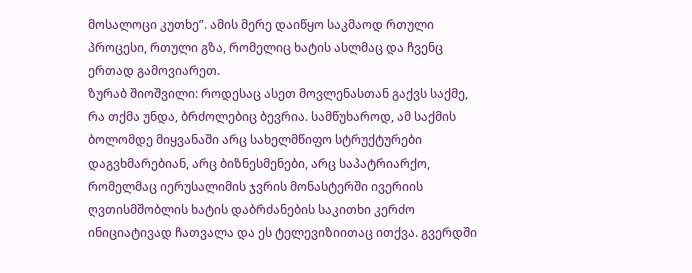მოსალოცი კუთხე”. ამის მერე დაიწყო საკმაოდ რთული პროცესი, რთული გზა, რომელიც ხატის ასლმაც და ჩვენც ერთად გამოვიარეთ.
ზურაბ შიოშვილი: როდესაც ასეთ მოვლენასთან გაქვს საქმე, რა თქმა უნდა, ბრძოლებიც ბევრია. სამწუხაროდ, ამ საქმის ბოლომდე მიყვანაში არც სახელმწიფო სტრუქტურები დაგვხმარებიან, არც ბიზნესმენები, არც საპატრიარქო, რომელმაც იერუსალიმის ჯვრის მონასტერში ივერიის ღვთისმშობლის ხატის დაბრძანების საკითხი კერძო ინიციატივად ჩათვალა და ეს ტელევიზიითაც ითქვა. გვერდში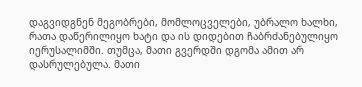დაგვიდგნენ მეგობრები, მომლოცველები, უბრალო ხალხი, რათა დაწერილიყო ხატი და ის დიდებით ჩაბრძანებულიყო იერუსალიმში. თუმცა, მათი გვერდში დგომა ამით არ დასრულებულა. მათი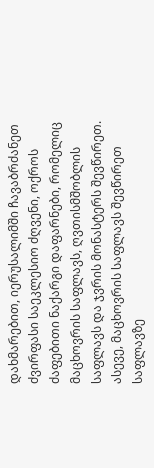დახმარებით, იერუსალიმში ჩავაბრძანეთ ძვირფასი საეკლესიო ძღვენი, ოქროს ძაფებითი ნაქარგი დაფარნები, რომელიც მაცხოვრის საფლავს, ღვთისმშობლის საფლავს და ჯვრის მონასტერს შევწირეთ. ასევე, მაცხოვრის საფლავს შევწირეთ საფლავზე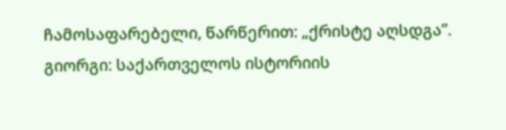ჩამოსაფარებელი, წარწერით: „ქრისტე აღსდგა”.
გიორგი: საქართველოს ისტორიის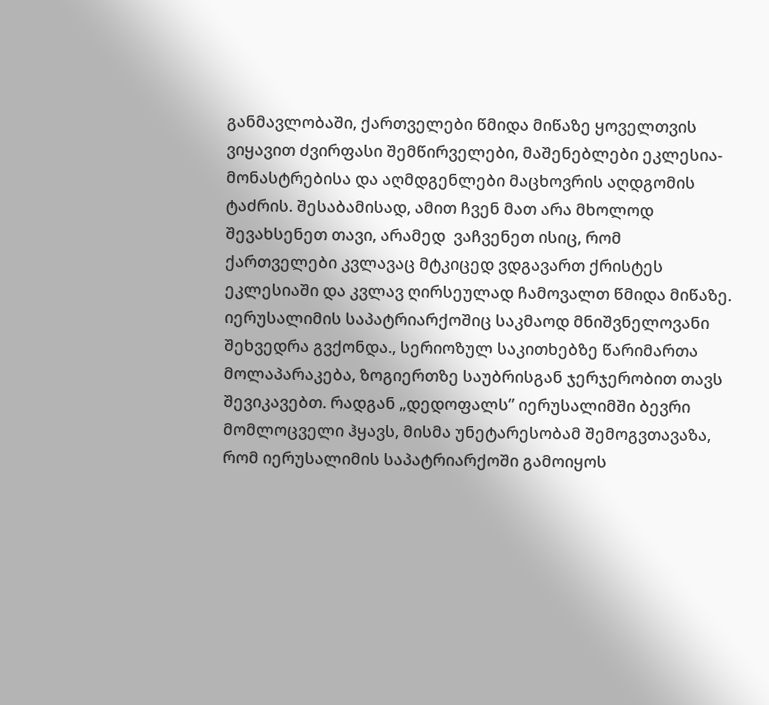განმავლობაში, ქართველები წმიდა მიწაზე ყოველთვის ვიყავით ძვირფასი შემწირველები, მაშენებლები ეკლესია-მონასტრებისა და აღმდგენლები მაცხოვრის აღდგომის ტაძრის. შესაბამისად, ამით ჩვენ მათ არა მხოლოდ შევახსენეთ თავი, არამედ  ვაჩვენეთ ისიც, რომ ქართველები კვლავაც მტკიცედ ვდგავართ ქრისტეს ეკლესიაში და კვლავ ღირსეულად ჩამოვალთ წმიდა მიწაზე.  იერუსალიმის საპატრიარქოშიც საკმაოდ მნიშვნელოვანი შეხვედრა გვქონდა., სერიოზულ საკითხებზე წარიმართა მოლაპარაკება, ზოგიერთზე საუბრისგან ჯერჯერობით თავს შევიკავებთ. რადგან „დედოფალს” იერუსალიმში ბევრი მომლოცველი ჰყავს, მისმა უნეტარესობამ შემოგვთავაზა, რომ იერუსალიმის საპატრიარქოში გამოიყოს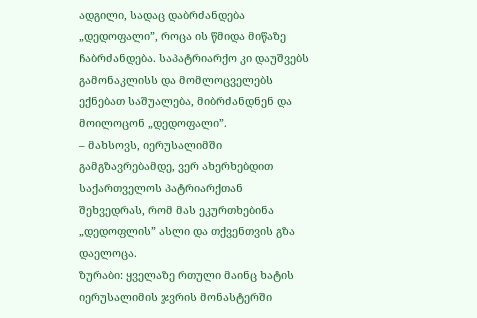ადგილი, სადაც დაბრძანდება „დედოფალი”, როცა ის წმიდა მიწაზე ჩაბრძანდება. საპატრიარქო კი დაუშვებს გამონაკლისს და მომლოცველებს ექნებათ საშუალება, მიბრძანდნენ და მოილოცონ „დედოფალი”.
– მახსოვს, იერუსალიმში გამგზავრებამდე, ვერ ახერხებდით საქართველოს პატრიარქთან შეხვედრას, რომ მას ეკურთხებინა „დედოფლის” ასლი და თქვენთვის გზა დაელოცა.
ზურაბი: ყველაზე რთული მაინც ხატის იერუსალიმის ჯვრის მონასტერში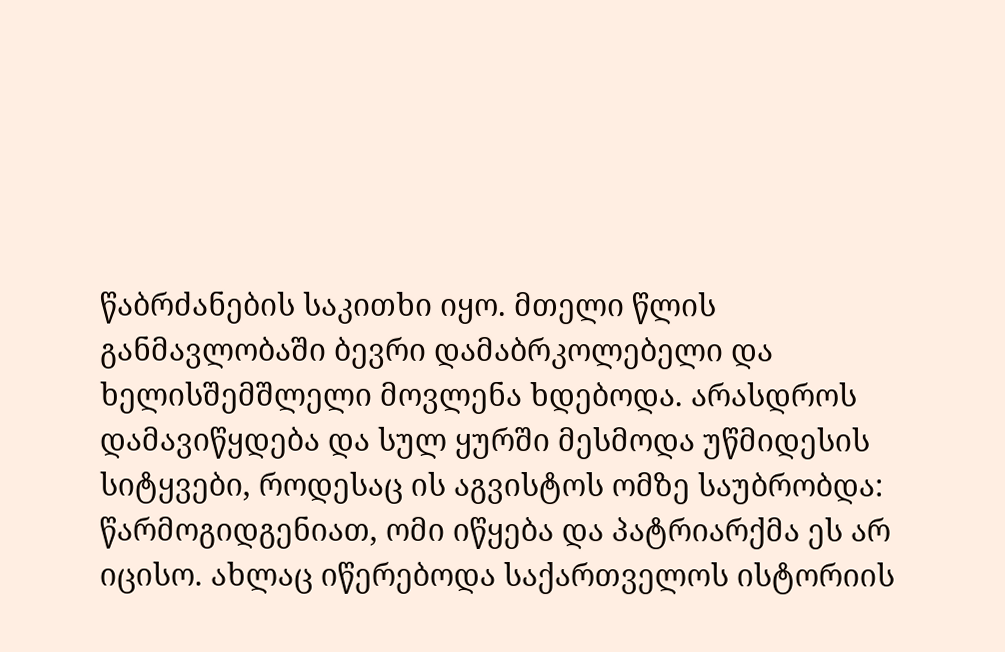წაბრძანების საკითხი იყო. მთელი წლის განმავლობაში ბევრი დამაბრკოლებელი და ხელისშემშლელი მოვლენა ხდებოდა. არასდროს დამავიწყდება და სულ ყურში მესმოდა უწმიდესის სიტყვები, როდესაც ის აგვისტოს ომზე საუბრობდა: წარმოგიდგენიათ, ომი იწყება და პატრიარქმა ეს არ იცისო. ახლაც იწერებოდა საქართველოს ისტორიის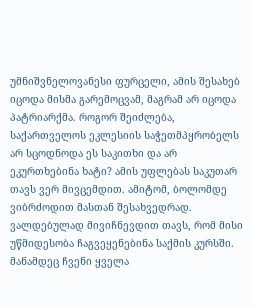უმნიშვნელოვანესი ფურცელი, ამის შესახებ იცოდა მისმა გარემოცვამ, მაგრამ არ იცოდა პატრიარქმა. როგორ შეიძლება, საქართველოს ეკლესიის საჭეთმპყრობელს არ სცოდნოდა ეს საკითხი და არ ეკურთხებინა ხატი? ამის უფლებას საკუთარ თავს ვერ მივცემდით. ამიტომ, ბოლომდე ვიბრძოდით მასთან შესახვედრად. ვალდებულად მივიჩნევდით თავს, რომ მისი უწმიდესობა ჩაგვეყენებინა საქმის კურსში. მანამდეც ჩვენი ყველა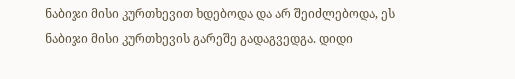ნაბიჯი მისი კურთხევით ხდებოდა და არ შეიძლებოდა, ეს ნაბიჯი მისი კურთხევის გარეშე გადაგვედგა. დიდი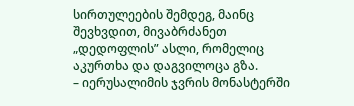სირთულეების შემდეგ, მაინც შევხვდით, მივაბრძანეთ „დედოფლის” ასლი, რომელიც აკურთხა და დაგვილოცა გზა.
– იერუსალიმის ჯვრის მონასტერში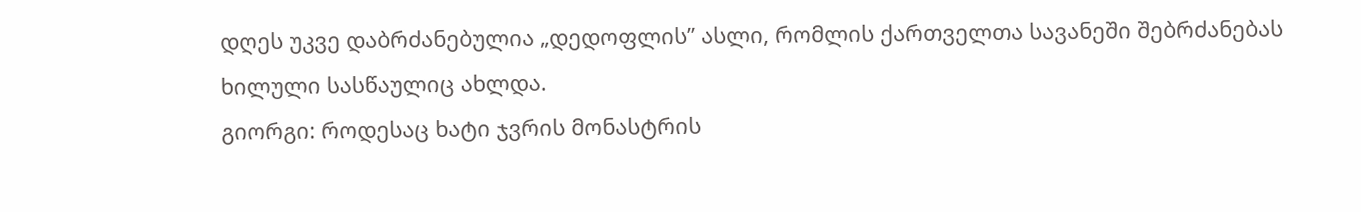დღეს უკვე დაბრძანებულია „დედოფლის” ასლი, რომლის ქართველთა სავანეში შებრძანებას ხილული სასწაულიც ახლდა.
გიორგი: როდესაც ხატი ჯვრის მონასტრის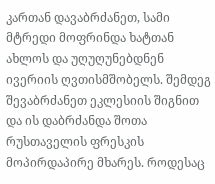კართან დავაბრძანეთ, სამი მტრედი მოფრინდა ხატთან ახლოს და უღუღუნებდნენ ივერიის ღვთისმშობელს. შემდეგ შევაბრძანეთ ეკლესიის შიგნით და ის დაბრძანდა შოთა რუსთაველის ფრესკის მოპირდაპირე მხარეს. როდესაც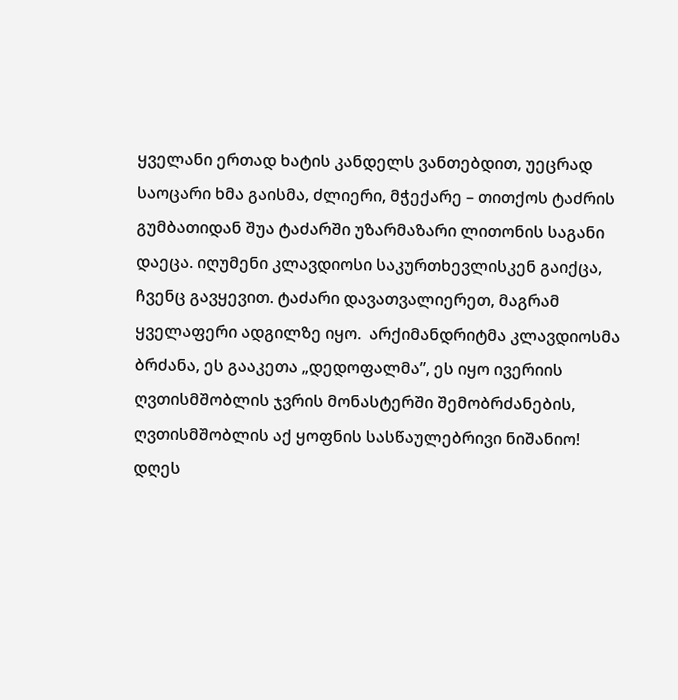ყველანი ერთად ხატის კანდელს ვანთებდით, უეცრად საოცარი ხმა გაისმა, ძლიერი, მჭექარე – თითქოს ტაძრის გუმბათიდან შუა ტაძარში უზარმაზარი ლითონის საგანი დაეცა. იღუმენი კლავდიოსი საკურთხევლისკენ გაიქცა, ჩვენც გავყევით. ტაძარი დავათვალიერეთ, მაგრამ ყველაფერი ადგილზე იყო.  არქიმანდრიტმა კლავდიოსმა ბრძანა, ეს გააკეთა „დედოფალმა”, ეს იყო ივერიის ღვთისმშობლის ჯვრის მონასტერში შემობრძანების, ღვთისმშობლის აქ ყოფნის სასწაულებრივი ნიშანიო! დღეს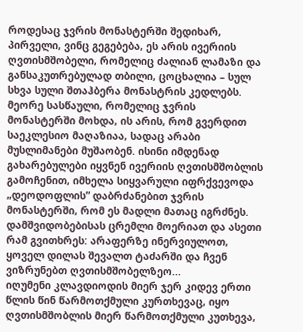როდესაც ჯვრის მონასტერში შედიხარ, პირველი, ვინც გეგებება, ეს არის ივერიის ღვთისმშობელი, რომელიც ძალიან ლამაზი და განსაკუთრებულად თბილი, ცოცხალია – სულ სხვა სული შთაჰბერა მონასტრის კედლებს. მეორე სასწაული, რომელიც ჯვრის მონასტერში მოხდა, ის არის, რომ გვერდით საეკლესიო მაღაზიაა, სადაც არაბი მუსლიმანები მუშაობენ. ისინი იმდენად გახარებულები იყვნენ ივერიის ღვთისმშობლის გამოჩენით, იმხელა სიყვარული იფრქვევოდა „დეოდოფლის” დაბრძანებით ჯვრის მონასტერში, რომ ეს მადლი მათაც იგრძნეს. დამშვიდობებისას ცრემლი მოერიათ და ასეთი რამ გვითხრეს: არაფერზე ინერვიულოთ, ყოველ დილას შევალთ ტაძარში და ჩვენ ვიზრუნებთ ღვთისმშობელზეო...
იღუმენი კლავდიოდის მიერ ჯერ კიდევ ერთი წლის წინ წარმოთქმული კურთხევაც, იყო ღვთისმშობლის მიერ წარმოთქმული კუთხევა,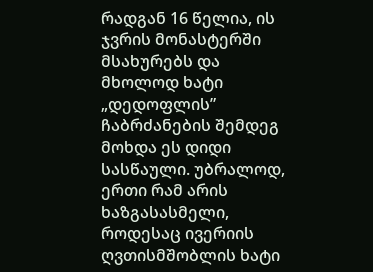რადგან 16 წელია, ის ჯვრის მონასტერში მსახურებს და მხოლოდ ხატი „დედოფლის” ჩაბრძანების შემდეგ მოხდა ეს დიდი სასწაული. უბრალოდ, ერთი რამ არის ხაზგასასმელი, როდესაც ივერიის ღვთისმშობლის ხატი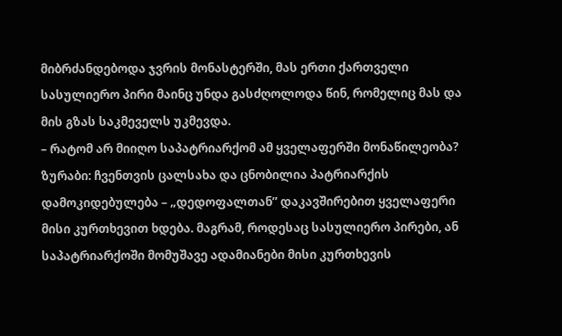მიბრძანდებოდა ჯვრის მონასტერში, მას ერთი ქართველი სასულიერო პირი მაინც უნდა გასძღოლოდა წინ, რომელიც მას და მის გზას საკმეველს უკმევდა.
– რატომ არ მიიღო საპატრიარქომ ამ ყველაფერში მონაწილეობა?
ზურაბი: ჩვენთვის ცალსახა და ცნობილია პატრიარქის დამოკიდებულება – „დედოფალთან” დაკავშირებით ყველაფერი მისი კურთხევით ხდება. მაგრამ, როდესაც სასულიერო პირები, ან საპატრიარქოში მომუშავე ადამიანები მისი კურთხევის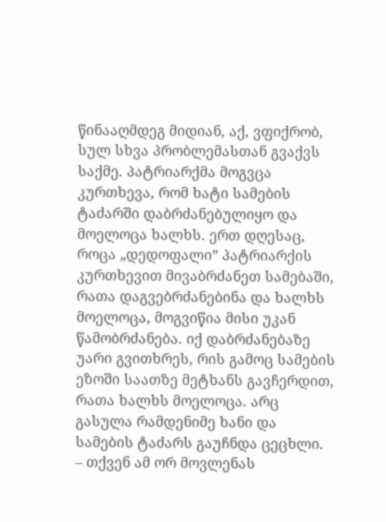წინააღმდეგ მიდიან, აქ, ვფიქრობ, სულ სხვა პრობლემასთან გვაქვს საქმე. პატრიარქმა მოგვცა კურთხევა, რომ ხატი სამების ტაძარში დაბრძანებულიყო და მოელოცა ხალხს. ერთ დღესაც, როცა „დედოფალი” პატრიარქის კურთხევით მივაბრძანეთ სამებაში, რათა დაგვებრძანებინა და ხალხს მოელოცა, მოგვიწია მისი უკან წამობრძანება. იქ დაბრძანებაზე უარი გვითხრეს, რის გამოც სამების ეზოში საათზე მეტხანს გავჩერდით, რათა ხალხს მოელოცა. არც გასულა რამდენიმე ხანი და სამების ტაძარს გაუჩნდა ცეცხლი.
– თქვენ ამ ორ მოვლენას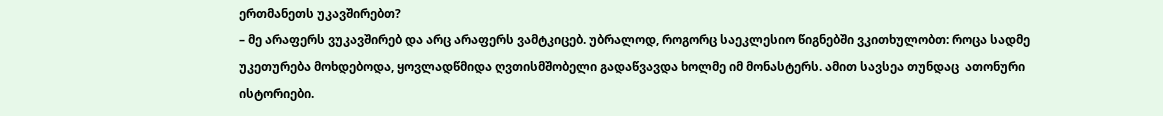ერთმანეთს უკავშირებთ?
– მე არაფერს ვუკავშირებ და არც არაფერს ვამტკიცებ. უბრალოდ, როგორც საეკლესიო წიგნებში ვკითხულობთ: როცა სადმე უკეთურება მოხდებოდა, ყოვლადწმიდა ღვთისმშობელი გადაწვავდა ხოლმე იმ მონასტერს. ამით სავსეა თუნდაც  ათონური ისტორიები.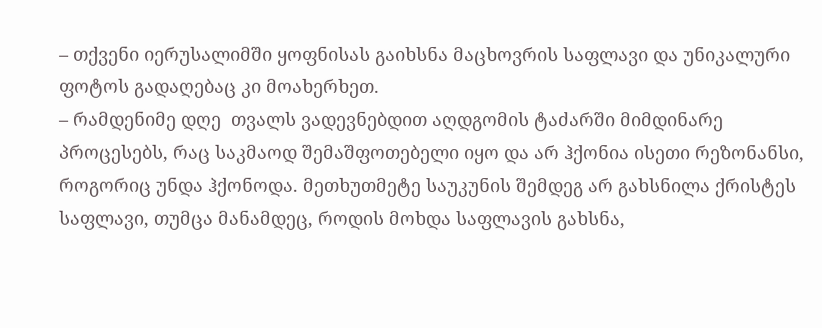– თქვენი იერუსალიმში ყოფნისას გაიხსნა მაცხოვრის საფლავი და უნიკალური ფოტოს გადაღებაც კი მოახერხეთ.
– რამდენიმე დღე  თვალს ვადევნებდით აღდგომის ტაძარში მიმდინარე პროცესებს, რაც საკმაოდ შემაშფოთებელი იყო და არ ჰქონია ისეთი რეზონანსი, როგორიც უნდა ჰქონოდა. მეთხუთმეტე საუკუნის შემდეგ არ გახსნილა ქრისტეს საფლავი, თუმცა მანამდეც, როდის მოხდა საფლავის გახსნა,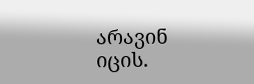არავინ იცის.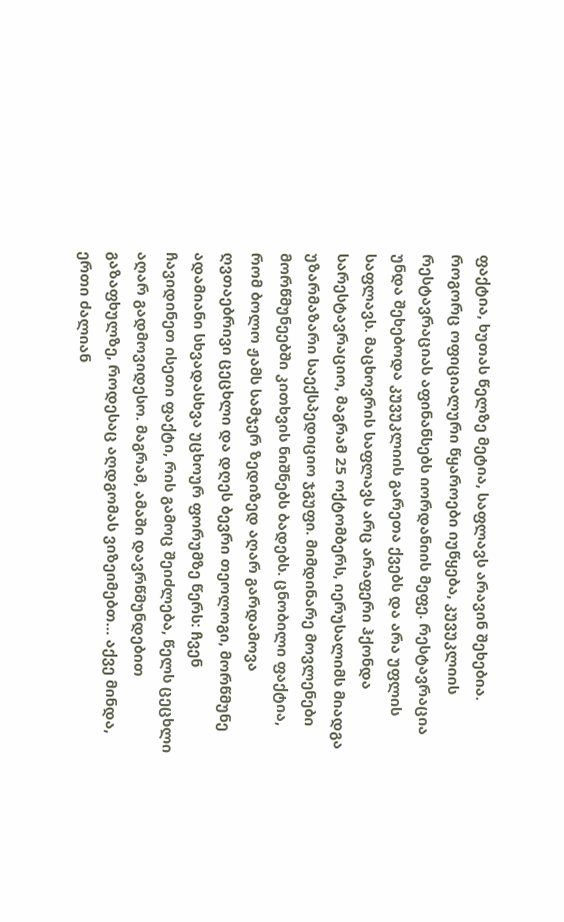ფაქტია, ხუთას წელზე მეტია, საფლავს არავინ შეხებია. როგორც ოფიციალური წყაროები იუწყება, კუვუკლიის რესტავრაციას აფინანსებს იორდანიის მეფე. რესტავრაცია უნდა შეხებოდა კუვუკლიის გარეთა ქვებს და არა უფლის საფლავს. მაცხოვრის საფლავს არც არაფერი ჰქონდა სარესტავრაციო, მაგრამ 25 ოქტომბერს, იერუსალიმს მიადგა უზარმაზარი საექსპედიციო ჯგუფი. მიმდინარე მოვლენები მორწმუნეებში კითხვის ნიშნებს ბადებს. ცნობილი ფაქტია, რომ ბოლო ჟამს სამჯერ ზედიზედ აღარ გარდამოვა ღვთაებრივი ცეცხლი და დღეს ბევრი თეოლოგი, მორწმუნე ადამიანი სხვადასხვა უცხოურ ფორუმზე წერს: ჩვენ ჩავიდინეთ ისეთი ფაქტი, რის გამოც შეიძლება, წელს ცეცხლი აღარ გადმოვიდესო. მაგრამ, ამაში დავრწმუნდებით გაზაფხულზე, როდესაც აღდგომას ვიზეიმებთ… აქვე მინდა, ერთი ძალიან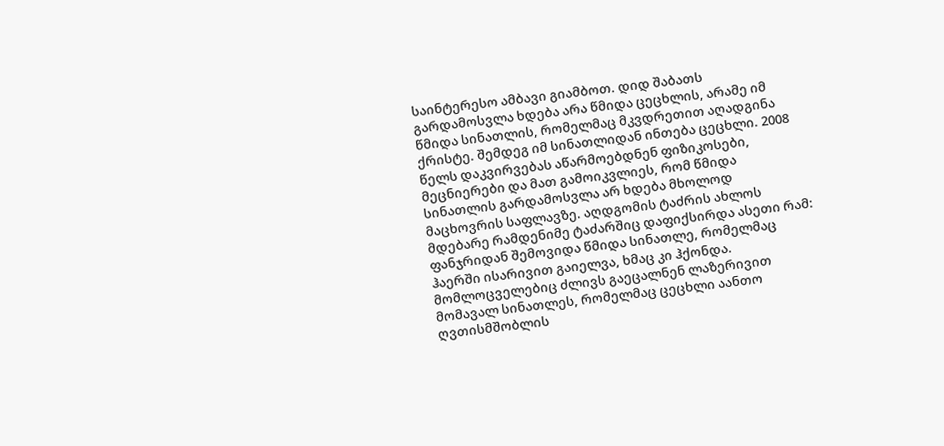საინტერესო ამბავი გიამბოთ. დიდ შაბათს გარდამოსვლა ხდება არა წმიდა ცეცხლის, არამე იმ წმიდა სინათლის, რომელმაც მკვდრეთით აღადგინა ქრისტე. შემდეგ იმ სინათლიდან ინთება ცეცხლი. 2008 წელს დაკვირვებას აწარმოებდნენ ფიზიკოსები, მეცნიერები და მათ გამოიკვლიეს, რომ წმიდა სინათლის გარდამოსვლა არ ხდება მხოლოდ მაცხოვრის საფლავზე. აღდგომის ტაძრის ახლოს მდებარე რამდენიმე ტაძარშიც დაფიქსირდა ასეთი რამ: ფანჯრიდან შემოვიდა წმიდა სინათლე, რომელმაც ჰაერში ისარივით გაიელვა, ხმაც კი ჰქონდა. მომლოცველებიც ძლივს გაეცალნენ ლაზერივით მომავალ სინათლეს, რომელმაც ცეცხლი აანთო ღვთისმშობლის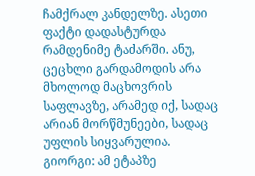ჩამქრალ კანდელზე. ასეთი ფაქტი დადასტურდა რამდენიმე ტაძარში. ანუ, ცეცხლი გარდამოდის არა მხოლოდ მაცხოვრის საფლავზე, არამედ იქ, სადაც არიან მორწმუნეები, სადაც უფლის სიყვარულია.
გიორგი: ამ ეტაპზე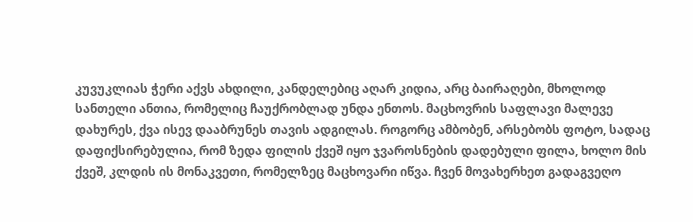კუვუკლიას ჭერი აქვს ახდილი, კანდელებიც აღარ კიდია, არც ბაირაღები, მხოლოდ სანთელი ანთია, რომელიც ჩაუქრობლად უნდა ენთოს. მაცხოვრის საფლავი მალევე დახურეს, ქვა ისევ დააბრუნეს თავის ადგილას. როგორც ამბობენ, არსებობს ფოტო, სადაც დაფიქსირებულია, რომ ზედა ფილის ქვეშ იყო ჯვაროსნების დადებული ფილა, ხოლო მის ქვეშ, კლდის ის მონაკვეთი, რომელზეც მაცხოვარი იწვა. ჩვენ მოვახერხეთ გადაგვეღო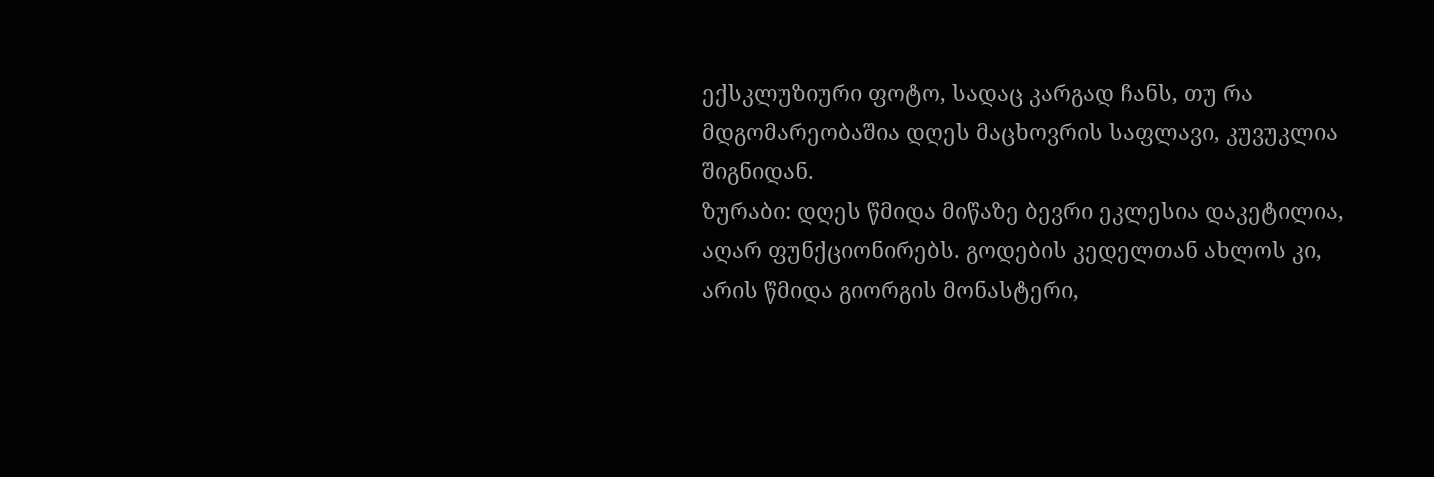ექსკლუზიური ფოტო, სადაც კარგად ჩანს, თუ რა მდგომარეობაშია დღეს მაცხოვრის საფლავი, კუვუკლია შიგნიდან.
ზურაბი: დღეს წმიდა მიწაზე ბევრი ეკლესია დაკეტილია, აღარ ფუნქციონირებს. გოდების კედელთან ახლოს კი, არის წმიდა გიორგის მონასტერი,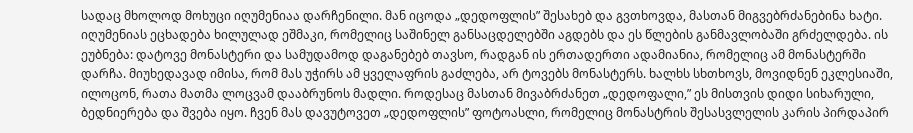სადაც მხოლოდ მოხუცი იღუმენიაა დარჩენილი. მან იცოდა „დედოფლის” შესახებ და გვთხოვდა, მასთან მიგვებრძანებინა ხატი. იღუმენიას ეცხადება ხილულად ეშმაკი, რომელიც საშინელ განსაცდელებში აგდებს და ეს წლების განმავლობაში გრძელდება. ის ეუბნება: დატოვე მონასტერი და სამუდამოდ დაგანებებ თავსო, რადგან ის ერთადერთი ადამიანია, რომელიც ამ მონასტერში დარჩა. მიუხედავად იმისა, რომ მას უჭირს ამ ყველაფრის გაძლება, არ ტოვებს მონასტერს. ხალხს სხთხოვს, მოვიდნენ ეკლესიაში, ილოცონ, რათა მათმა ლოცვამ დააბრუნოს მადლი. როდესაც მასთან მივაბრძანეთ „დედოფალი,” ეს მისთვის დიდი სიხარული, ბედნიერება და შვება იყო. ჩვენ მას დავუტოვეთ „დედოფლის” ფოტოასლი, რომელიც მონასტრის შესასვლელის კარის პირდაპირ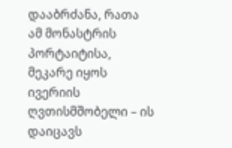დააბრძანა, რათა ამ მონასტრის პორტაიტისა, მეკარე იყოს ივერიის ღვთისმშობელი – ის დაიცავს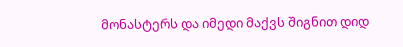მონასტერს და იმედი მაქვს შიგნით დიდ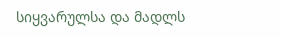სიყვარულსა და მადლს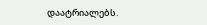დაატრიალებს.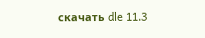скачать dle 11.3